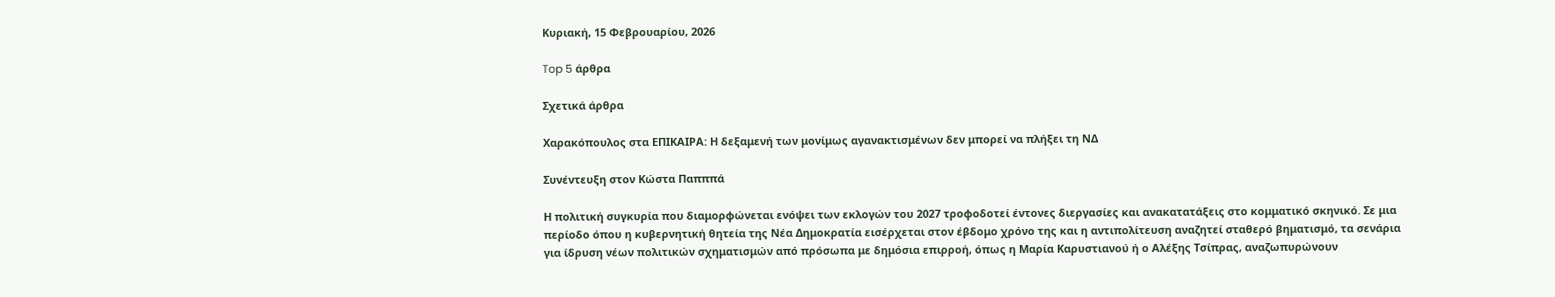Κυριακή, 15 Φεβρουαρίου, 2026

Top 5 άρθρα

Σχετικά άρθρα

Xαρακόπουλος στα ΕΠΙΚΑΙΡΑ: Η δεξαμενή των μονίμως αγανακτισμένων δεν μπορεί να πλήξει τη ΝΔ

Συνέντευξη στον Κώστα Παπππά

Η πολιτική συγκυρία που διαμορφώνεται ενόψει των εκλογών του 2027 τροφοδοτεί έντονες διεργασίες και ανακατατάξεις στο κομματικό σκηνικό. Σε μια περίοδο όπου η κυβερνητική θητεία της Νέα Δημοκρατία εισέρχεται στον έβδομο χρόνο της και η αντιπολίτευση αναζητεί σταθερό βηματισμό, τα σενάρια για ίδρυση νέων πολιτικών σχηματισμών από πρόσωπα με δημόσια επιρροή, όπως η Μαρία Καρυστιανού ή ο Αλέξης Τσίπρας, αναζωπυρώνουν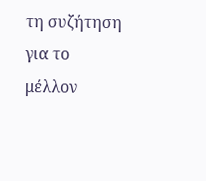τη συζήτηση για το μέλλον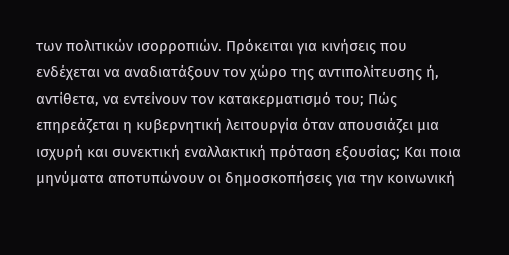των πολιτικών ισορροπιών. Πρόκειται για κινήσεις που ενδέχεται να αναδιατάξουν τον χώρο της αντιπολίτευσης ή, αντίθετα, να εντείνουν τον κατακερματισμό του; Πώς επηρεάζεται η κυβερνητική λειτουργία όταν απουσιάζει μια ισχυρή και συνεκτική εναλλακτική πρόταση εξουσίας; Και ποια μηνύματα αποτυπώνουν οι δημοσκοπήσεις για την κοινωνική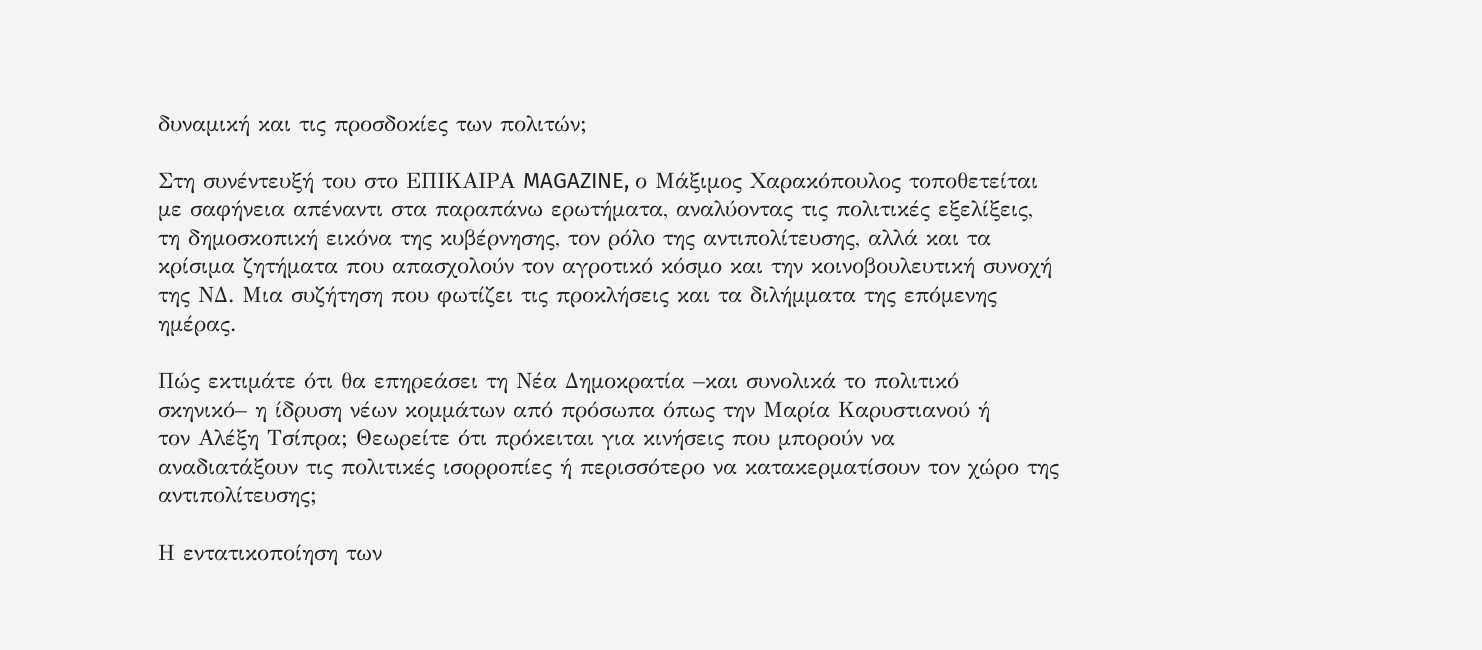δυναμική και τις προσδοκίες των πολιτών;

Στη συνέντευξή του στο ΕΠΙΚΑΙΡΑ MAGAZINE, ο Μάξιμος Χαρακόπουλος τοποθετείται με σαφήνεια απέναντι στα παραπάνω ερωτήματα, αναλύοντας τις πολιτικές εξελίξεις, τη δημοσκοπική εικόνα της κυβέρνησης, τον ρόλο της αντιπολίτευσης, αλλά και τα κρίσιμα ζητήματα που απασχολούν τον αγροτικό κόσμο και την κοινοβουλευτική συνοχή της ΝΔ. Μια συζήτηση που φωτίζει τις προκλήσεις και τα διλήμματα της επόμενης ημέρας.

Πώς εκτιμάτε ότι θα επηρεάσει τη Νέα Δημοκρατία –και συνολικά το πολιτικό
σκηνικό– η ίδρυση νέων κομμάτων από πρόσωπα όπως την Μαρία Καρυστιανού ή
τον Αλέξη Τσίπρα; Θεωρείτε ότι πρόκειται για κινήσεις που μπορούν να
αναδιατάξουν τις πολιτικές ισορροπίες ή περισσότερο να κατακερματίσουν τον χώρο της αντιπολίτευσης;

Η εντατικοποίηση των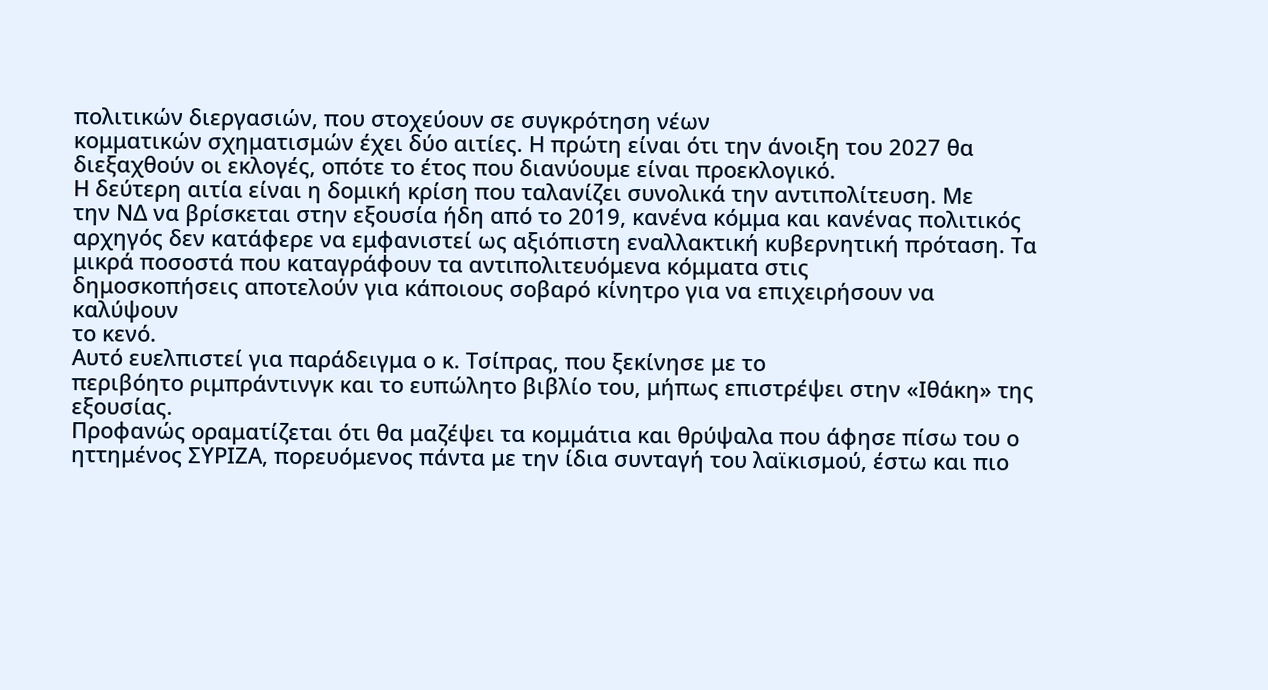πολιτικών διεργασιών, που στοχεύουν σε συγκρότηση νέων
κομματικών σχηματισμών έχει δύο αιτίες. Η πρώτη είναι ότι την άνοιξη του 2027 θα
διεξαχθούν οι εκλογές, οπότε το έτος που διανύουμε είναι προεκλογικό.
Η δεύτερη αιτία είναι η δομική κρίση που ταλανίζει συνολικά την αντιπολίτευση. Με
την ΝΔ να βρίσκεται στην εξουσία ήδη από το 2019, κανένα κόμμα και κανένας πολιτικός
αρχηγός δεν κατάφερε να εμφανιστεί ως αξιόπιστη εναλλακτική κυβερνητική πρόταση. Τα
μικρά ποσοστά που καταγράφουν τα αντιπολιτευόμενα κόμματα στις
δημοσκοπήσεις αποτελούν για κάποιους σοβαρό κίνητρο για να επιχειρήσουν να καλύψουν
το κενό.
Αυτό ευελπιστεί για παράδειγμα ο κ. Τσίπρας, που ξεκίνησε με το
περιβόητο ριμπράντινγκ και το ευπώλητο βιβλίο του, μήπως επιστρέψει στην «Ιθάκη» της
εξουσίας.
Προφανώς οραματίζεται ότι θα μαζέψει τα κομμάτια και θρύψαλα που άφησε πίσω του ο
ηττημένος ΣΥΡΙΖΑ, πορευόμενος πάντα με την ίδια συνταγή του λαϊκισμού, έστω και πιο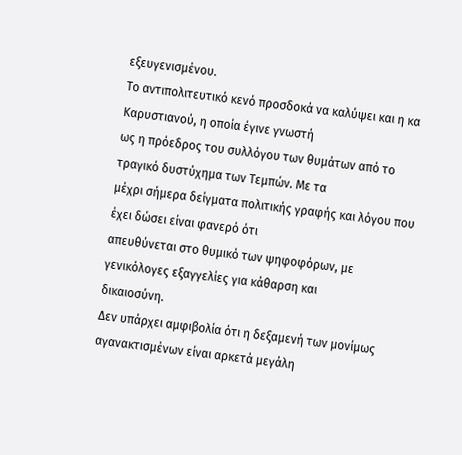εξευγενισμένου.
Το αντιπολιτευτικό κενό προσδοκά να καλύψει και η κα Καρυστιανού, η οποία έγινε γνωστή
ως η πρόεδρος του συλλόγου των θυμάτων από το τραγικό δυστύχημα των Τεμπών. Με τα
μέχρι σήμερα δείγματα πολιτικής γραφής και λόγου που έχει δώσει είναι φανερό ότι
απευθύνεται στο θυμικό των ψηφοφόρων, με γενικόλογες εξαγγελίες για κάθαρση και
δικαιοσύνη.
Δεν υπάρχει αμφιβολία ότι η δεξαμενή των μονίμως αγανακτισμένων είναι αρκετά μεγάλη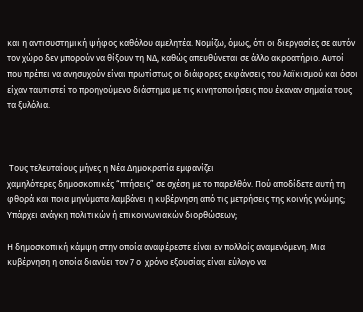και η αντισυστημική ψήφος καθόλου αμελητέα. Νομίζω, όμως, ότι οι διεργασίες σε αυτόν
τον χώρο δεν μπορούν να θίξουν τη ΝΔ, καθώς απευθύνεται σε άλλο ακροατήριο. Αυτοί
που πρέπει να ανησυχούν είναι πρωτίστως οι διάφορες εκφάνσεις του λαϊκισμού και όσοι
είχαν ταυτιστεί το προηγούμενο διάστημα με τις κινητοποιήσεις που έκαναν σημαία τους
τα ξυλόλια.



 Τους τελευταίους μήνες η Νέα Δημοκρατία εμφανίζει
χαμηλότερες δημοσκοπικές “πτήσεις” σε σχέση με το παρελθόν. Πού αποδίδετε αυτή τη φθορά και ποια μηνύματα λαμβάνει η κυβέρνηση από τις μετρήσεις της κοινής γνώμης; Υπάρχει ανάγκη πολιτικών ή επικοινωνιακών διορθώσεων;

Η δημοσκοπική κάμψη στην οποία αναφέρεστε είναι εν πολλοίς αναμενόμενη. Μια
κυβέρνηση η οποία διανύει τον 7 ο  χρόνο εξουσίας είναι εύλογο να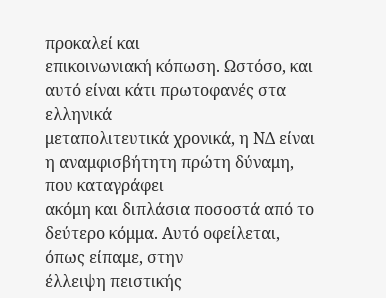προκαλεί και
επικοινωνιακή κόπωση. Ωστόσο, και αυτό είναι κάτι πρωτοφανές στα ελληνικά
μεταπολιτευτικά χρονικά, η ΝΔ είναι η αναμφισβήτητη πρώτη δύναμη, που καταγράφει
ακόμη και διπλάσια ποσοστά από το δεύτερο κόμμα. Αυτό οφείλεται, όπως είπαμε, στην
έλλειψη πειστικής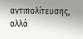αντιπολίτευσης, αλλά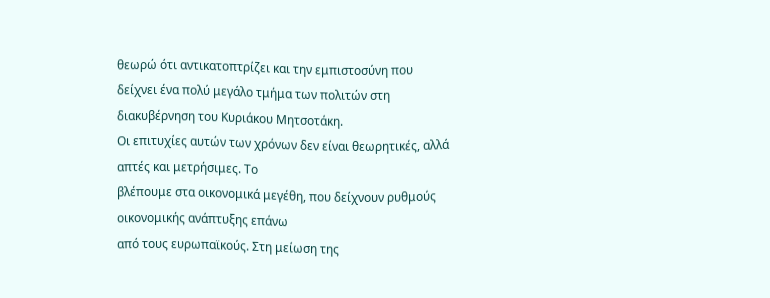θεωρώ ότι αντικατοπτρίζει και την εμπιστοσύνη που
δείχνει ένα πολύ μεγάλο τμήμα των πολιτών στη διακυβέρνηση του Κυριάκου Μητσοτάκη.
Οι επιτυχίες αυτών των χρόνων δεν είναι θεωρητικές, αλλά απτές και μετρήσιμες. Το
βλέπουμε στα οικονομικά μεγέθη, που δείχνουν ρυθμούς οικονομικής ανάπτυξης επάνω
από τους ευρωπαϊκούς. Στη μείωση της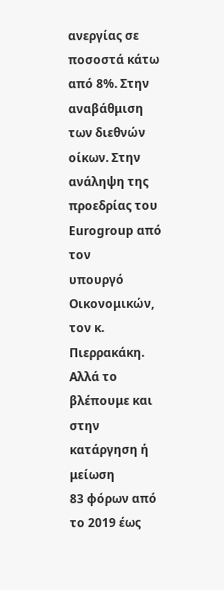ανεργίας σε ποσοστά κάτω από 8%. Στην
αναβάθμιση των διεθνών οίκων. Στην ανάληψη της προεδρίας του Eurogroup από τον
υπουργό Οικονομικών, τον κ. Πιερρακάκη. Αλλά το βλέπουμε και στην κατάργηση ή μείωση
83 φόρων από το 2019 έως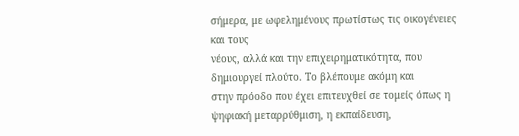σήμερα, με ωφελημένους πρωτίστως τις οικογένειες και τους
νέους, αλλά και την επιχειρηματικότητα, που δημιουργεί πλούτο. Το βλέπουμε ακόμη και
στην πρόοδο που έχει επιτευχθεί σε τομείς όπως η ψηφιακή μεταρρύθμιση, η εκπαίδευση,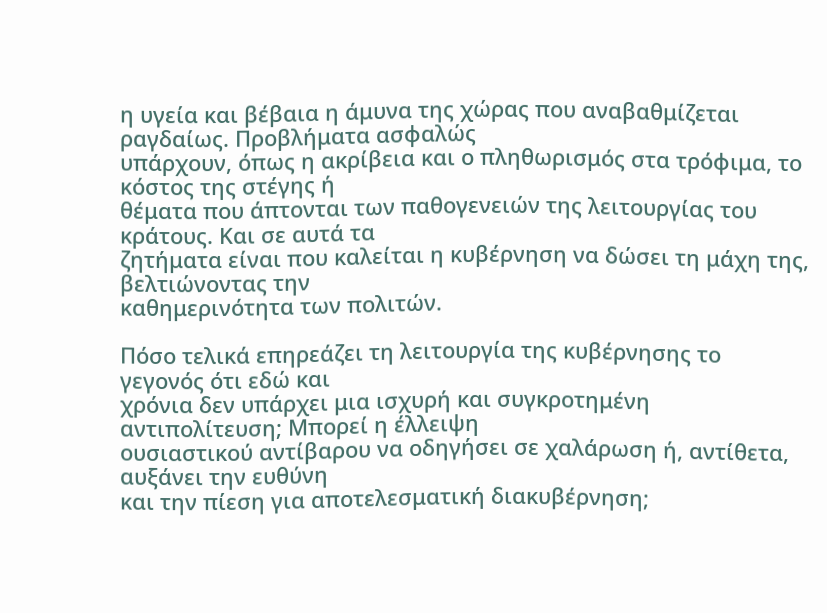η υγεία και βέβαια η άμυνα της χώρας που αναβαθμίζεται ραγδαίως. Προβλήματα ασφαλώς
υπάρχουν, όπως η ακρίβεια και ο πληθωρισμός στα τρόφιμα, το κόστος της στέγης ή
θέματα που άπτονται των παθογενειών της λειτουργίας του κράτους. Και σε αυτά τα
ζητήματα είναι που καλείται η κυβέρνηση να δώσει τη μάχη της, βελτιώνοντας την
καθημερινότητα των πολιτών.

Πόσο τελικά επηρεάζει τη λειτουργία της κυβέρνησης το γεγονός ότι εδώ και
χρόνια δεν υπάρχει μια ισχυρή και συγκροτημένη αντιπολίτευση; Μπορεί η έλλειψη
ουσιαστικού αντίβαρου να οδηγήσει σε χαλάρωση ή, αντίθετα, αυξάνει την ευθύνη
και την πίεση για αποτελεσματική διακυβέρνηση;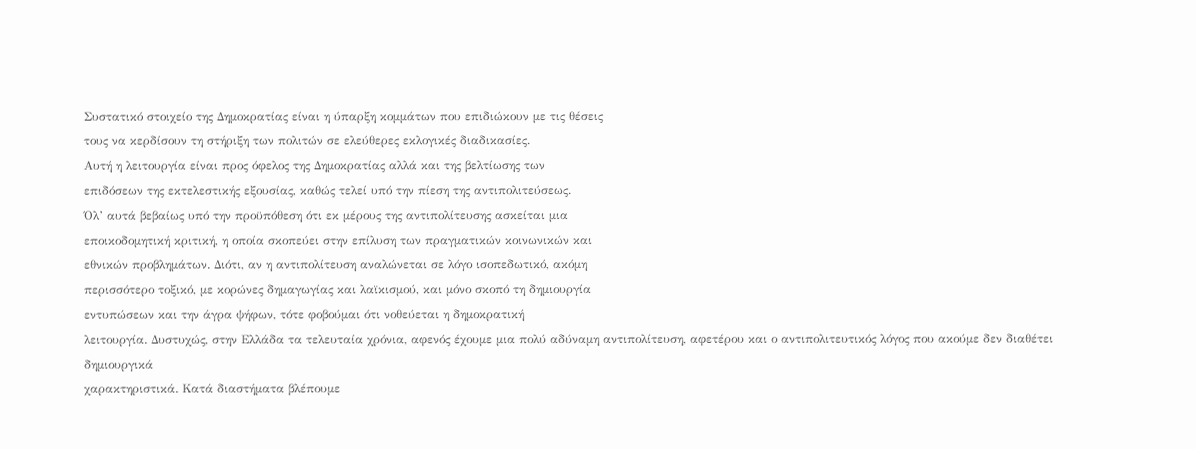Συστατικό στοιχείο της Δημοκρατίας είναι η ύπαρξη κομμάτων που επιδιώκουν με τις θέσεις
τους να κερδίσουν τη στήριξη των πολιτών σε ελεύθερες εκλογικές διαδικασίες.
Αυτή η λειτουργία είναι προς όφελος της Δημοκρατίας αλλά και της βελτίωσης των
επιδόσεων της εκτελεστικής εξουσίας, καθώς τελεί υπό την πίεση της αντιπολιτεύσεως.
Όλ’ αυτά βεβαίως υπό την προϋπόθεση ότι εκ μέρους της αντιπολίτευσης ασκείται μια
εποικοδομητική κριτική, η οποία σκοπεύει στην επίλυση των πραγματικών κοινωνικών και
εθνικών προβλημάτων. Διότι, αν η αντιπολίτευση αναλώνεται σε λόγο ισοπεδωτικό, ακόμη
περισσότερο τοξικό, με κορώνες δημαγωγίας και λαϊκισμού, και μόνο σκοπό τη δημιουργία
εντυπώσεων και την άγρα ψήφων, τότε φοβούμαι ότι νοθεύεται η δημοκρατική
λειτουργία. Δυστυχώς, στην Ελλάδα τα τελευταία χρόνια, αφενός έχουμε μια πολύ αδύναμη αντιπολίτευση, αφετέρου και ο αντιπολιτευτικός λόγος που ακούμε δεν διαθέτει δημιουργικά
χαρακτηριστικά. Κατά διαστήματα βλέπουμε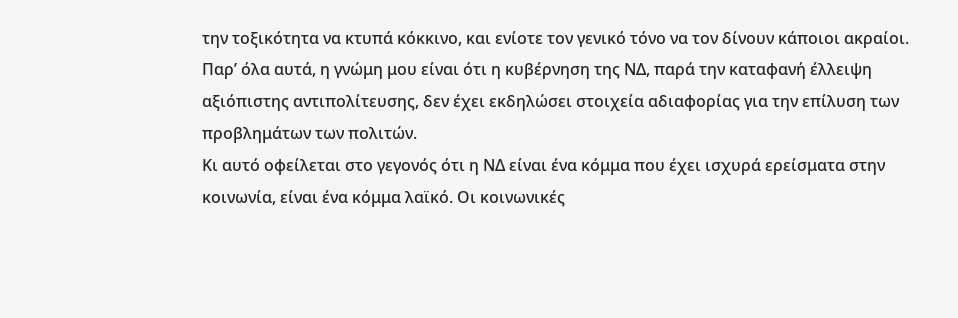την τοξικότητα να κτυπά κόκκινο, και ενίοτε τον γενικό τόνο να τον δίνουν κάποιοι ακραίοι.
Παρ’ όλα αυτά, η γνώμη μου είναι ότι η κυβέρνηση της ΝΔ, παρά την καταφανή έλλειψη
αξιόπιστης αντιπολίτευσης, δεν έχει εκδηλώσει στοιχεία αδιαφορίας για την επίλυση των
προβλημάτων των πολιτών.
Κι αυτό οφείλεται στο γεγονός ότι η ΝΔ είναι ένα κόμμα που έχει ισχυρά ερείσματα στην
κοινωνία, είναι ένα κόμμα λαϊκό. Οι κοινωνικές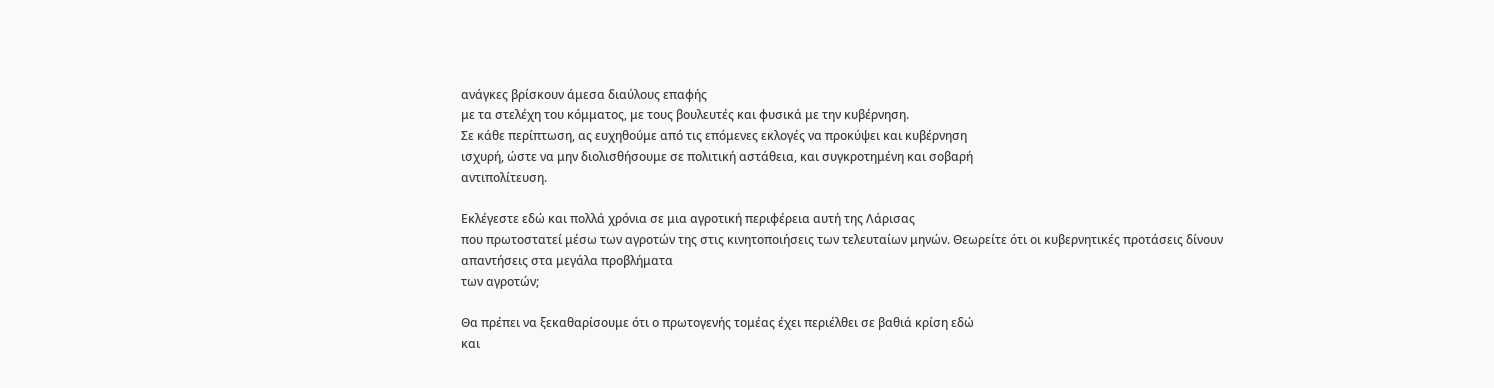ανάγκες βρίσκουν άμεσα διαύλους επαφής
με τα στελέχη του κόμματος, με τους βουλευτές και φυσικά με την κυβέρνηση.
Σε κάθε περίπτωση, ας ευχηθούμε από τις επόμενες εκλογές να προκύψει και κυβέρνηση
ισχυρή, ώστε να μην διολισθήσουμε σε πολιτική αστάθεια, και συγκροτημένη και σοβαρή
αντιπολίτευση.

Εκλέγεστε εδώ και πολλά χρόνια σε μια αγροτική περιφέρεια αυτή της Λάρισας
που πρωτοστατεί μέσω των αγροτών της στις κινητοποιήσεις των τελευταίων μηνών. Θεωρείτε ότι οι κυβερνητικές προτάσεις δίνουν απαντήσεις στα μεγάλα προβλήματα
των αγροτών;

Θα πρέπει να ξεκαθαρίσουμε ότι ο πρωτογενής τομέας έχει περιέλθει σε βαθιά κρίση εδώ
και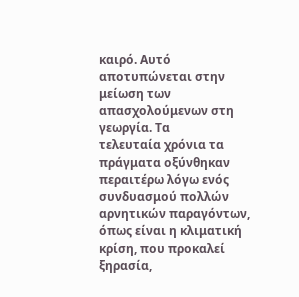καιρό. Αυτό αποτυπώνεται στην μείωση των απασχολούμενων στη γεωργία. Τα
τελευταία χρόνια τα πράγματα οξύνθηκαν περαιτέρω λόγω ενός συνδυασμού πολλών
αρνητικών παραγόντων, όπως είναι η κλιματική κρίση, που προκαλεί ξηρασία,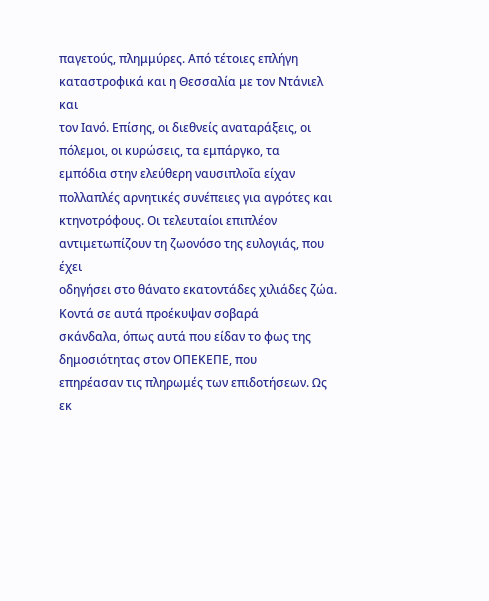παγετούς, πλημμύρες. Από τέτοιες επλήγη καταστροφικά και η Θεσσαλία με τον Ντάνιελ και
τον Ιανό. Επίσης, οι διεθνείς αναταράξεις, οι πόλεμοι, οι κυρώσεις, τα εμπάργκο, τα
εμπόδια στην ελεύθερη ναυσιπλοΐα είχαν πολλαπλές αρνητικές συνέπειες για αγρότες και
κτηνοτρόφους. Οι τελευταίοι επιπλέον αντιμετωπίζουν τη ζωονόσο της ευλογιάς, που έχει
οδηγήσει στο θάνατο εκατοντάδες χιλιάδες ζώα. Κοντά σε αυτά προέκυψαν σοβαρά
σκάνδαλα, όπως αυτά που είδαν το φως της δημοσιότητας στον ΟΠΕΚΕΠΕ, που
επηρέασαν τις πληρωμές των επιδοτήσεων. Ως εκ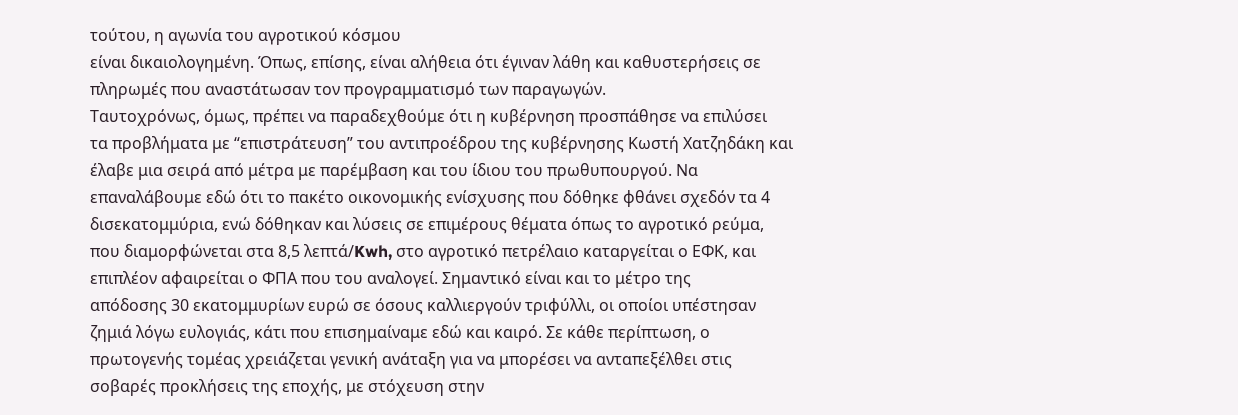τούτου, η αγωνία του αγροτικού κόσμου
είναι δικαιολογημένη. Όπως, επίσης, είναι αλήθεια ότι έγιναν λάθη και καθυστερήσεις σε
πληρωμές που αναστάτωσαν τον προγραμματισμό των παραγωγών.
Ταυτοχρόνως, όμως, πρέπει να παραδεχθούμε ότι η κυβέρνηση προσπάθησε να επιλύσει
τα προβλήματα με “επιστράτευση” του αντιπροέδρου της κυβέρνησης Κωστή Χατζηδάκη και
έλαβε μια σειρά από μέτρα με παρέμβαση και του ίδιου του πρωθυπουργού. Να
επαναλάβουμε εδώ ότι το πακέτο οικονομικής ενίσχυσης που δόθηκε φθάνει σχεδόν τα 4
δισεκατομμύρια, ενώ δόθηκαν και λύσεις σε επιμέρους θέματα όπως το αγροτικό ρεύμα,
που διαμορφώνεται στα 8,5 λεπτά/Kwh, στο αγροτικό πετρέλαιο καταργείται ο ΕΦΚ, και
επιπλέον αφαιρείται ο ΦΠΑ που του αναλογεί. Σημαντικό είναι και το μέτρο της
απόδοσης 30 εκατομμυρίων ευρώ σε όσους καλλιεργούν τριφύλλι, οι οποίοι υπέστησαν
ζημιά λόγω ευλογιάς, κάτι που επισημαίναμε εδώ και καιρό. Σε κάθε περίπτωση, ο
πρωτογενής τομέας χρειάζεται γενική ανάταξη για να μπορέσει να ανταπεξέλθει στις
σοβαρές προκλήσεις της εποχής, με στόχευση στην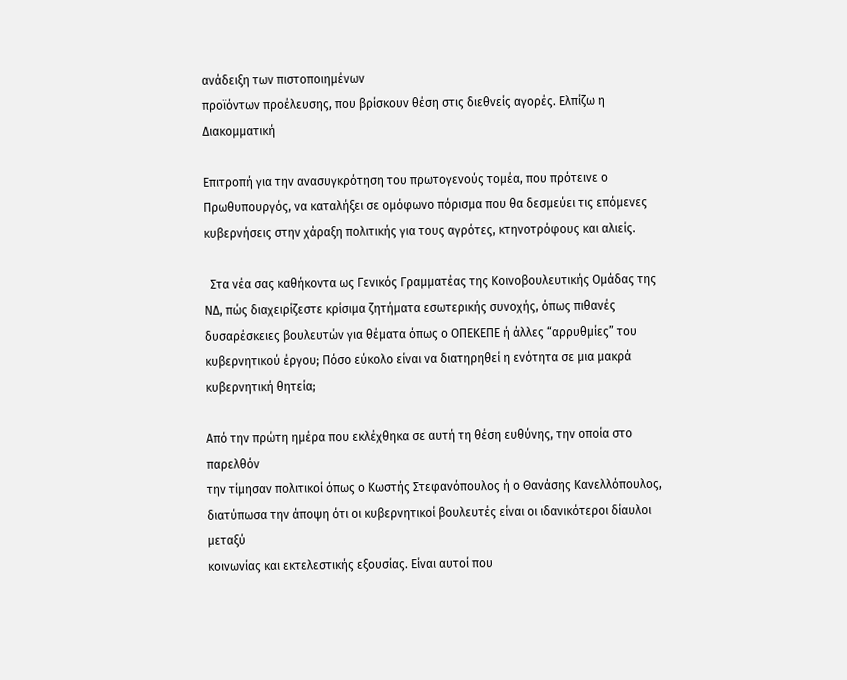ανάδειξη των πιστοποιημένων
προϊόντων προέλευσης, που βρίσκουν θέση στις διεθνείς αγορές. Ελπίζω η Διακομματική

Επιτροπή για την ανασυγκρότηση του πρωτογενούς τομέα, που πρότεινε ο
Πρωθυπουργός, να καταλήξει σε ομόφωνο πόρισμα που θα δεσμεύει τις επόμενες
κυβερνήσεις στην χάραξη πολιτικής για τους αγρότες, κτηνοτρόφους και αλιείς.

  Στα νέα σας καθήκοντα ως Γενικός Γραμματέας της Κοινοβουλευτικής Ομάδας της
ΝΔ, πώς διαχειρίζεστε κρίσιμα ζητήματα εσωτερικής συνοχής, όπως πιθανές
δυσαρέσκειες βουλευτών για θέματα όπως ο ΟΠΕΚΕΠΕ ή άλλες “αρρυθμίες” του
κυβερνητικού έργου; Πόσο εύκολο είναι να διατηρηθεί η ενότητα σε μια μακρά
κυβερνητική θητεία;

Από την πρώτη ημέρα που εκλέχθηκα σε αυτή τη θέση ευθύνης, την οποία στο παρελθόν
την τίμησαν πολιτικοί όπως ο Κωστής Στεφανόπουλος ή ο Θανάσης Κανελλόπουλος,
διατύπωσα την άποψη ότι οι κυβερνητικοί βουλευτές είναι οι ιδανικότεροι δίαυλοι μεταξύ
κοινωνίας και εκτελεστικής εξουσίας. Είναι αυτοί που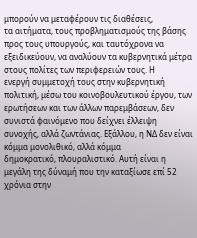μπορούν να μεταφέρουν τις διαθέσεις,
τα αιτήματα, τους προβληματισμούς της βάσης προς τους υπουργούς, και ταυτόχρονα να
εξειδικεύουν, να αναλύουν τα κυβερνητικά μέτρα στους πολίτες των περιφερειών τους. Η
ενεργή συμμετοχή τους στην κυβερνητική πολιτική, μέσω του κοινοβουλευτικού έργου, των
ερωτήσεων και των άλλων παρεμβάσεων, δεν συνιστά φαινόμενο που δείχνει έλλειψη
συνοχής, αλλά ζωντάνιας. Εξάλλου, η ΝΔ δεν είναι κόμμα μονολιθικό, αλλά κόμμα
δημοκρατικό, πλουραλιστικό. Αυτή είναι η μεγάλη της δύναμή που την καταξίωσε επί 52
χρόνια στην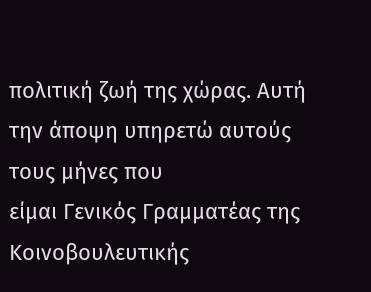πολιτική ζωή της χώρας. Αυτή την άποψη υπηρετώ αυτούς τους μήνες που
είμαι Γενικός Γραμματέας της Κοινοβουλευτικής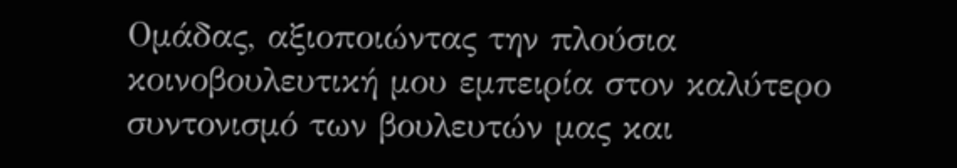Ομάδας, αξιοποιώντας την πλούσια
κοινοβουλευτική μου εμπειρία στον καλύτερο συντονισμό των βουλευτών μας και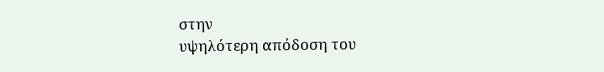στην
υψηλότερη απόδοση του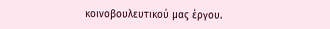κοινοβουλευτικού μας έργου.